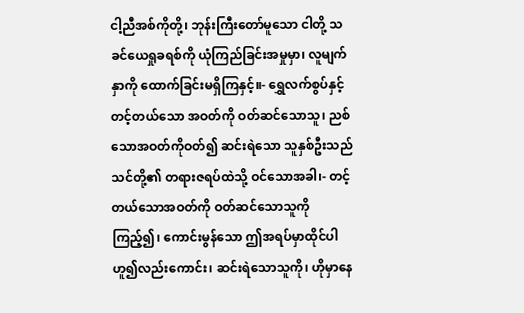ငါ့ညီအစ်ကိုတို့၊ ဘုန်းကြီးတော်မူသော ငါတို့ သခင်ယေရှုခရစ်ကို ယုံကြည်ခြင်းအမှုမှာ၊ လူမျက်နှာကို ထောက်ခြင်းမရှိကြနှင့်။- ရွှေလက်စွပ်နှင့် တင့်တယ်သော အဝတ်ကို ဝတ်ဆင်သောသူ၊ ညစ်သောအဝတ်ကိုဝတ်၍ ဆင်းရဲသော သူနှစ်ဦးသည် သင်တို့၏ တရားဇရပ်ထဲသို့ ဝင်သောအခါ၊- တင့်တယ်သောအဝတ်ကို ဝတ်ဆင်သောသူကို ကြည့်၍၊ ကောင်းမွန်သော ဤအရပ်မှာထိုင်ပါ ဟူ၍လည်းကောင်း၊ ဆင်းရဲသောသူကို၊ ဟိုမှာနေ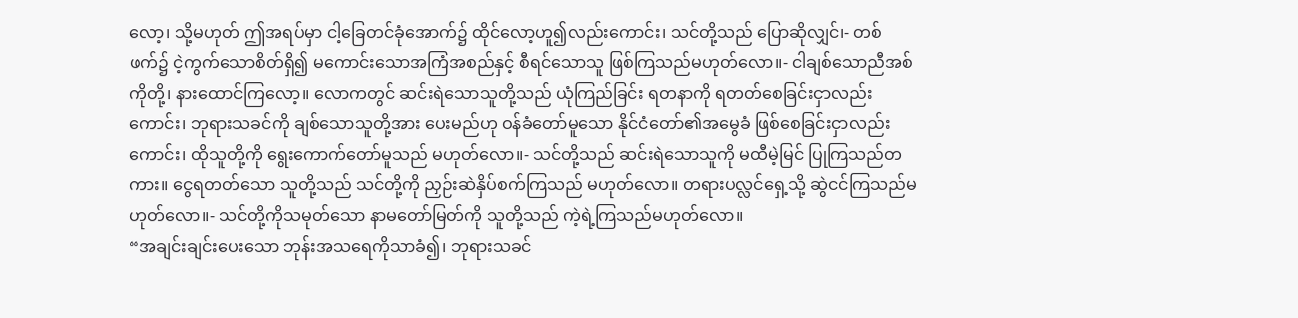လော့၊ သို့မဟုတ် ဤအရပ်မှာ ငါ့ခြေတင်ခုံအောက်၌ ထိုင်လော့ဟူ၍လည်းကောင်း၊ သင်တို့သည် ပြောဆိုလျှင်၊- တစ်ဖက်၌ ငဲ့ကွက်သောစိတ်ရှိ၍ မကောင်းသောအကြံအစည်နှင့် စီရင်သောသူ ဖြစ်ကြသည်မဟုတ်လော။- ငါချစ်သောညီအစ်ကိုတို့၊ နားထောင်ကြလော့။ လောကတွင် ဆင်းရဲသောသူတို့သည် ယုံကြည်ခြင်း ရတနာကို ရတတ်စေခြင်းငှာလည်းကောင်း၊ ဘုရားသခင်ကို ချစ်သောသူတို့အား ပေးမည်ဟု ဝန်ခံတော်မူသော နိုင်ငံတော်၏အမွေခံ ဖြစ်စေခြင်းငှာလည်းကောင်း၊ ထိုသူတို့ကို ရွေးကောက်တော်မူသည် မဟုတ်လော။- သင်တို့သည် ဆင်းရဲသောသူကို မထီမဲ့မြင် ပြုကြသည်တကား။ ငွေရတတ်သော သူတို့သည် သင်တို့ကို ညှဉ်းဆဲနှိပ်စက်ကြသည် မဟုတ်လော။ တရားပလ္လင်ရှေ့သို့ ဆွဲငင်ကြသည်မဟုတ်လော။- သင်တို့ကိုသမုတ်သော နာမတော်မြတ်ကို သူတို့သည် ကဲ့ရဲ့ကြသည်မဟုတ်လော။
“အချင်းချင်းပေးသော ဘုန်းအသရေကိုသာခံ၍၊ ဘုရားသခင်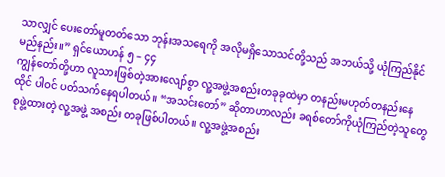သာလျှင် ပေးတော်မူတတ်သော ဘုန်းအသရေကို အလိုမရှိသောသင်တို့သည် အဘယ်သို့ ယုံကြည်နိုင်မည်နည်း။” ရှင်ယောဟန် ၅ – ၄၄
ကျွန်တော်တို့ဟာ လူသားဖြစ်တဲ့အားလျော်စွာ လူ့အဖွဲ့အစည်းတခုခုထဲမှာ တနည်းမဟုတ်တနည်းနေထိုင် ပါဝင် ပတ်သက်နေရပါတယ်။ “အသင်းတော်” ဆိုတာဟာလည်း ခရစ်တော်ကိုယုံကြည်တဲ့သူတွေ စုဖွဲ့ထားတဲ့ လူ့အဖွဲ့ အစည်း တခုဖြစ်ပါတယ်။ လူ့အဖွဲ့အစည်း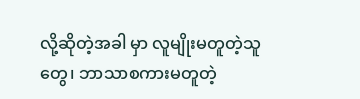လို့ဆိုတဲ့အခါ မှာ လူမျိုးမတူတဲ့သူတွေ၊ ဘာသာစကားမတူတဲ့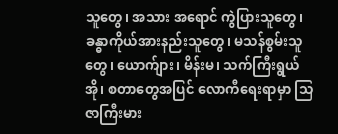သူတွေ၊ အသား အရောင် ကွဲပြားသူတွေ၊ ခန္ဓာကိုယ်အားနည်းသူတွေ၊ မသန်စွမ်းသူတွေ၊ ယောက်ျား၊ မိန်းမ၊ သက်ကြီးရွယ်အို၊ စတာတွေအပြင် လောကီရေးရာမှာ သြဇာကြီးမား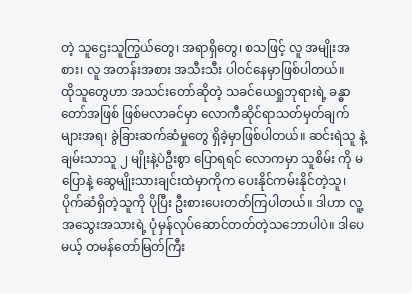တဲ့ သူဌေးသူကြွယ်တွေ၊ အရာရှိတွေ၊ စသဖြင့် လူ အမျိုးအစား၊ လူ အတန်းအစား အသီးသီး ပါဝင်နေမှာဖြစ်ပါတယ်။
ထိုသူတွေဟာ အသင်းတော်ဆိုတဲ့ သခင်ယေရှုဘုရားရဲ့ ခန္ဓာတော်အဖြစ် ဖြစ်မလာခင်မှာ လောကီဆိုင်ရာသတ်မှတ်ချက် များအရ၊ ခွဲခြားဆက်ဆံမှုတွေ ရှိခဲ့မှာဖြစ်ပါတယ်။ ဆင်းရဲသူ နဲ့ ချမ်းသာသူ ၂ မျိုးနဲ့ပဲဦးစွာ ပြောရရင် လောကမှာ သူစိမ်း ကို မပြောနဲ့ ဆွေမျိုးသားချင်းထဲမှာကိုက ပေးနိုင်ကမ်းနိုင်တဲ့သူ၊ ပိုက်ဆံရှိတဲ့သူကို ပိုပြီး ဦးစားပေးတတ်ကြပါတယ်။ ဒါဟာ လူ့အသွေးအသားရဲ့ ပုံမှန်လုပ်ဆောင်တတ်တဲ့သဘောပါပဲ။ ဒါပေမယ့် တမန်တော်မြတ်ကြီး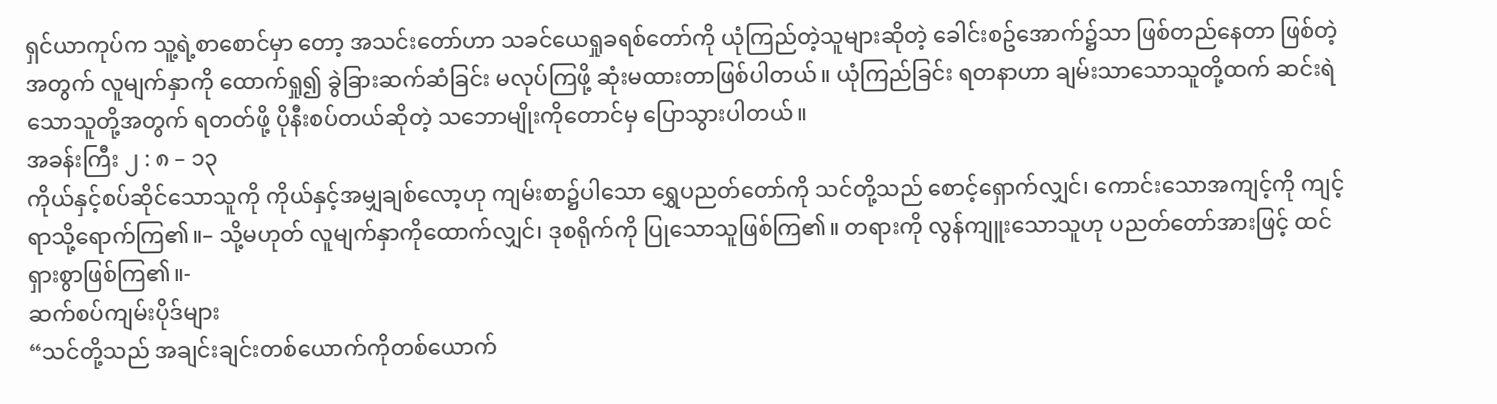ရှင်ယာကုပ်က သူ့ရဲ့စာစောင်မှာ တော့ အသင်းတော်ဟာ သခင်ယေရှုခရစ်တော်ကို ယုံကြည်တဲ့သူများဆိုတဲ့ ခေါင်းစဥ်အောက်၌သာ ဖြစ်တည်နေတာ ဖြစ်တဲ့အတွက် လူမျက်နှာကို ထောက်ရှု၍ ခွဲခြားဆက်ဆံခြင်း မလုပ်ကြဖို့ ဆုံးမထားတာဖြစ်ပါတယ်။ ယုံကြည်ခြင်း ရတနာဟာ ချမ်းသာသောသူတို့ထက် ဆင်းရဲသောသူတို့အတွက် ရတတ်ဖို့ ပိုနီးစပ်တယ်ဆိုတဲ့ သဘောမျိုးကိုတောင်မှ ပြောသွားပါတယ်။
အခန်းကြီး ၂ : ၈ – ၁၃
ကိုယ်နှင့်စပ်ဆိုင်သောသူကို ကိုယ်နှင့်အမျှချစ်လော့ဟု ကျမ်းစာ၌ပါသော ရွှေပညတ်တော်ကို သင်တို့သည် စောင့်ရှောက်လျှင်၊ ကောင်းသောအကျင့်ကို ကျင့်ရာသို့ရောက်ကြ၏။– သို့မဟုတ် လူမျက်နှာကိုထောက်လျှင်၊ ဒုစရိုက်ကို ပြုသောသူဖြစ်ကြ၏။ တရားကို လွန်ကျူးသောသူဟု ပညတ်တော်အားဖြင့် ထင်ရှားစွာဖြစ်ကြ၏။-
ဆက်စပ်ကျမ်းပိုဒ်များ
“သင်တို့သည် အချင်းချင်းတစ်ယောက်ကိုတစ်ယောက်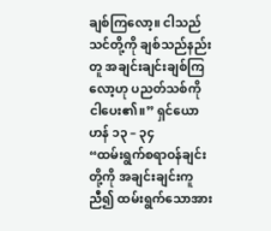ချစ်ကြလော့။ ငါသည်သင်တို့ကို ချစ်သည်နည်းတူ အချင်းချင်းချစ်ကြလော့ဟု ပညတ်သစ်ကို ငါပေး၏။” ရှင်ယောဟန် ၁၃ – ၃၄
“ထမ်းရွက်စရာဝန်ချင်းတို့ကို အချင်းချင်းကူညီ၍ ထမ်းရွက်သောအား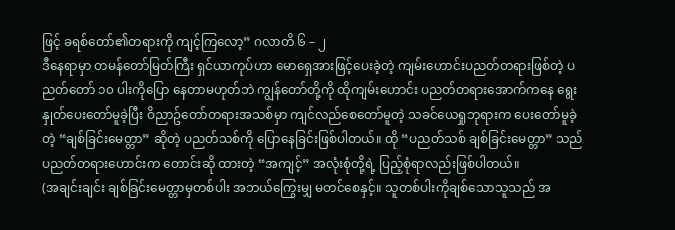ဖြင့် ခရစ်တော်၏တရားကို ကျင့်ကြလော့” ဂလာတိ ၆ – ၂
ဒီနေရာမှာ တမန်တော်မြတ်ကြီး ရှင်ယာကုပ်ဟာ မောရှေအားဖြင့်ပေးခဲ့တဲ့ ကျမ်းဟောင်းပညတ်တရားဖြစ်တဲ့ ပညတ်တော် ၁၀ ပါးကိုပြော နေတာမဟုတ်ဘဲ ကျွန်တော်တို့ကို ထိုကျမ်းဟောင်း ပညတ်တရားအောက်ကနေ ရွေးနှုတ်ပေးတော်မူခဲ့ပြီး ဝိညာဥ်တော်တရားအသစ်မှာ ကျင်လည်စေတော်မူတဲ့ သခင်ယေရှုဘုရားက ပေးတော်မူခဲ့တဲ့ “ချစ်ခြင်းမေတ္တာ” ဆိုတဲ့ ပညတ်သစ်ကို ပြောနေခြင်းဖြစ်ပါတယ်။ ထို “ပညတ်သစ် ချစ်ခြင်းမေတ္တာ” သည် ပညတ်တရားဟောင်းက တောင်းဆို ထားတဲ့ “အကျင့်” အလုံးစုံတို့ရဲ့ ပြည့်စုံရာလည်းဖြစ်ပါတယ်။
(အချင်းချင်း ချစ်ခြင်းမေတ္တာမှတစ်ပါး အဘယ်ကြွေးမျှ မတင်စေနှင့်။ သူတစ်ပါးကိုချစ်သောသူသည် အ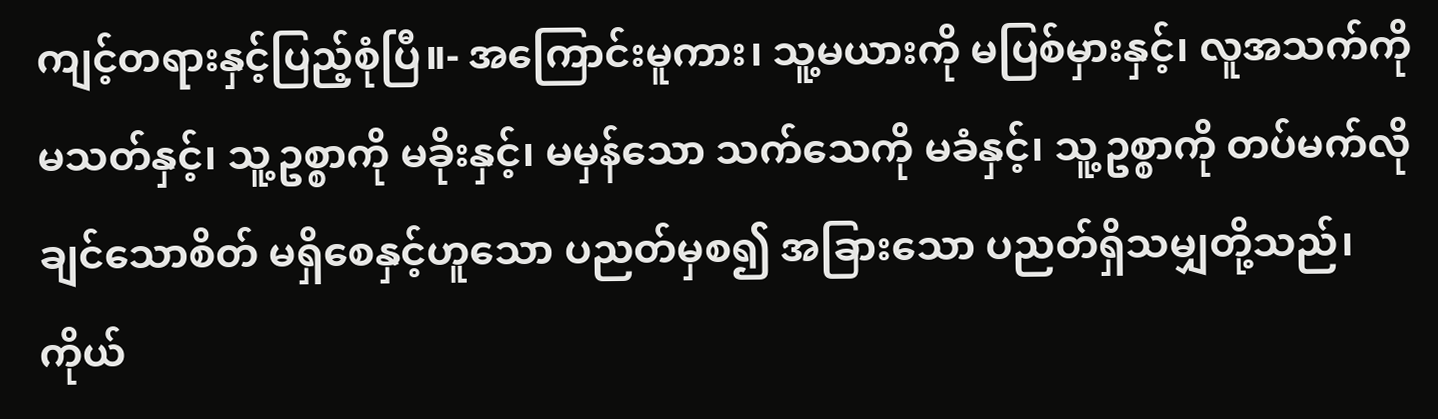ကျင့်တရားနှင့်ပြည့်စုံပြီ။- အကြောင်းမူကား၊ သူ့မယားကို မပြစ်မှားနှင့်၊ လူအသက်ကို မသတ်နှင့်၊ သူ့ဥစ္စာကို မခိုးနှင့်၊ မမှန်သော သက်သေကို မခံနှင့်၊ သူ့ဥစ္စာကို တပ်မက်လိုချင်သောစိတ် မရှိစေနှင့်ဟူသော ပညတ်မှစ၍ အခြားသော ပညတ်ရှိသမျှတို့သည်၊ ကိုယ်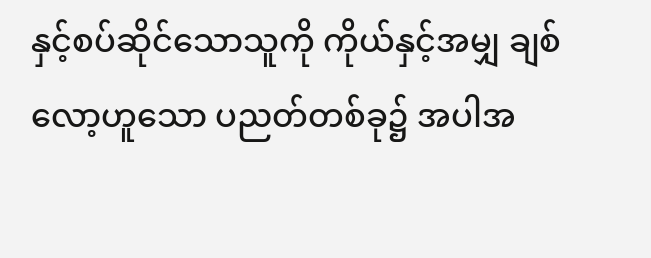နှင့်စပ်ဆိုင်သောသူကို ကိုယ်နှင့်အမျှ ချစ်လော့ဟူသော ပညတ်တစ်ခု၌ အပါအ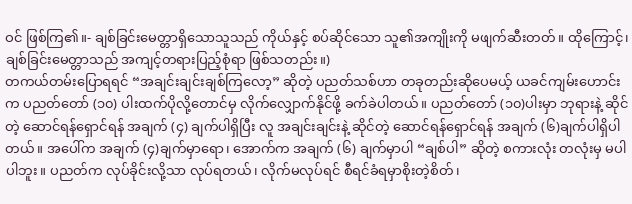ဝင် ဖြစ်ကြ၏။- ချစ်ခြင်းမေတ္တာရှိသောသူသည် ကိုယ်နှင့် စပ်ဆိုင်သော သူ၏အကျိုးကို မဖျက်ဆီးတတ်။ ထိုကြောင့်၊ ချစ်ခြင်းမေတ္တာသည် အကျင့်တရားပြည့်စုံရာ ဖြစ်သတည်း။)
တကယ်တမ်းပြောရရင် “အချင်းချင်းချစ်ကြလော့” ဆိုတဲ့ ပညတ်သစ်ဟာ တခုတည်းဆိုပေမယ့် ယခင်ကျမ်းဟောင်း က ပညတ်တော် (၁၀) ပါးထက်ပိုလို့တောင်မှ လိုက်လျှောက်နိုင်ဖို့ ခက်ခဲပါတယ်။ ပညတ်တော် (၁၀)ပါးမှာ ဘုရားနဲ့ ဆိုင်တဲ့ ဆောင်ရန်ရှောင်ရန် အချက် (၄) ချက်ပါရှိပြီး လူ အချင်းချင်းနဲ့ ဆိုင်တဲ့ ဆောင်ရန်ရှောင်ရန် အချက် (၆)ချက်ပါရှိပါတယ်။ အပေါ်က အချက် (၄)ချက်မှာရော၊ အောက်က အချက် (၆) ချက်မှာပါ “ချစ်ပါ” ဆိုတဲ့ စကားလုံး တလုံးမှ မပါပါဘူး။ ပညတ်က လုပ်ခိုင်းလို့သာ လုပ်ရတယ်၊ လိုက်မလုပ်ရင် စီရင်ခံရမှာစိုးတဲ့စိတ်၊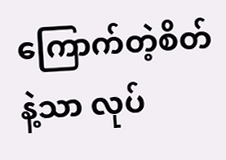ကြောက်တဲ့စိတ်နဲ့သာ လုပ်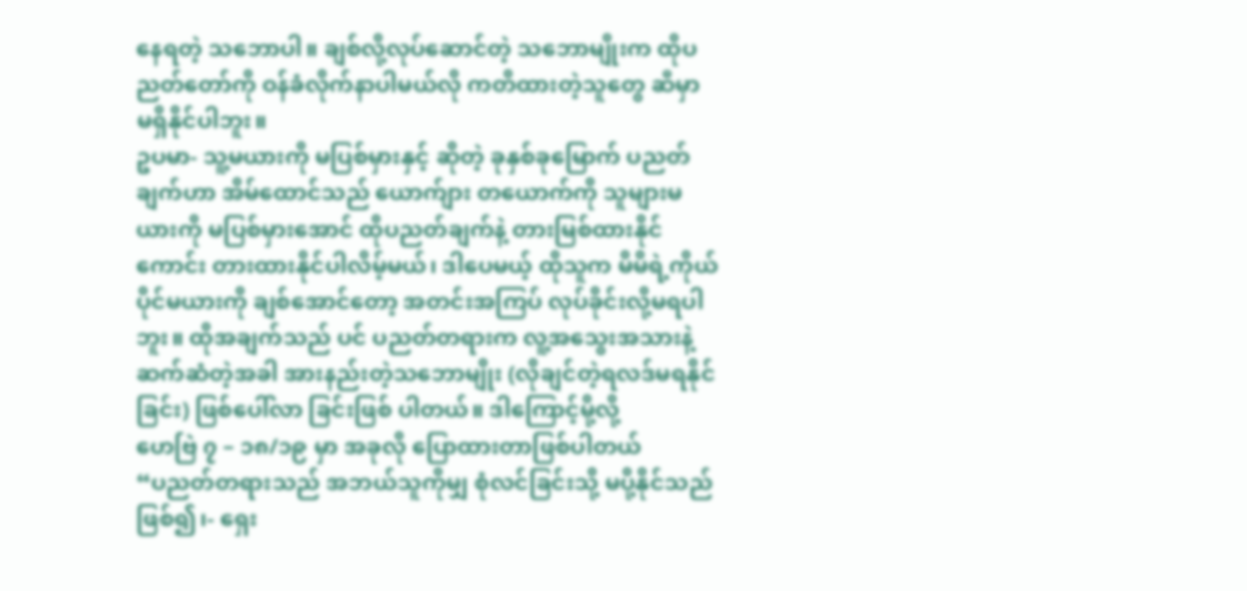နေရတဲ့ သဘောပါ။ ချစ်လို့လုပ်ဆောင်တဲ့ သဘောမျိုးက ထိုပညတ်တော်ကို ဝန်ခံလိုက်နာပါမယ်လို ကတိထားတဲ့သူတွေ ဆီမှာ မရှိနိုင်ပါဘူး။
ဥပမာ- သူ့မယားကို မပြစ်မှားနှင့် ဆိုတဲ့ ခုနှစ်ခုမြောက် ပညတ်ချက်ဟာ အိမ်ထောင်သည် ယောက်ျား တယောက်ကို သူများမယားကို မပြစ်မှားအောင် ထိုပညတ်ချက်နဲ့ တားမြစ်ထားနိုင်ကောင်း တားထားနိုင်ပါလိမ့်မယ်၊ ဒါပေမယ့် ထိုသူက မိမိရဲ့ကိုယ်ပိုင်မယားကို ချစ်အောင်တော့ အတင်းအကြပ် လုပ်ခိုင်းလို့မရပါဘူး။ ထိုအချက်သည် ပင် ပညတ်တရားက လူ့အသွေးအသားနဲ့ ဆက်ဆံတဲ့အခါ အားနည်းတဲ့သဘောမျိုး (လိုချင်တဲ့ရလဒ်မရနိုင်ခြင်း) ဖြစ်ပေါ်လာ ခြင်းဖြစ် ပါတယ်။ ဒါကြောင့်မို့လို့
ဟေဗြဲ ၇ – ၁၈/၁၉ မှာ အခုလို ပြောထားတာဖြစ်ပါတယ်
“ပညတ်တရားသည် အဘယ်သူကိုမျှ စုံလင်ခြင်းသို့ မပို့နိုင်သည်ဖြစ်၍၊- ရှေး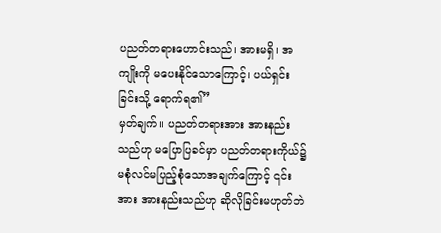ပညတ်တရားဟောင်းသည်၊ အားမရှိ၊ အကျိုးကို မပေးနိုင်သောကြောင့်၊ ပယ်ရှင်းခြင်းသို့ ရောက်ရ၏”
မှတ်ချက်။ ပညတ်တရားအား အားနည်းသည်ဟု မပြောပြခင်မှာ ပညတ်တရားကိုယ်၌မစုံလင်မပြည့်စုံသောအချက်ကြောင့် ၎င်းအား အားနည်းသည်ဟု ဆိုလိုခြင်းမဟုတ်ဘဲ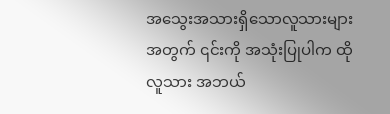အသွေးအသားရှိသောလူသားများအတွက် ၎င်းကို အသုံးပြုပါက ထိုလူသား အဘယ်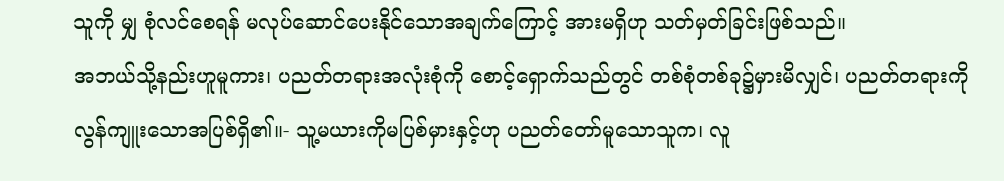သူကို မျှ စုံလင်စေရန် မလုပ်ဆောင်ပေးနိုင်သောအချက်ကြောင့် အားမရှိဟု သတ်မှတ်ခြင်းဖြစ်သည်။
အဘယ်သို့နည်းဟူမူကား၊ ပညတ်တရားအလုံးစုံကို စောင့်ရှောက်သည်တွင် တစ်စုံတစ်ခု၌မှားမိလျှင်၊ ပညတ်တရားကို လွန်ကျူးသောအပြစ်ရှိ၏။- သူ့မယားကိုမပြစ်မှားနှင့်ဟု ပညတ်တော်မူသောသူက၊ လူ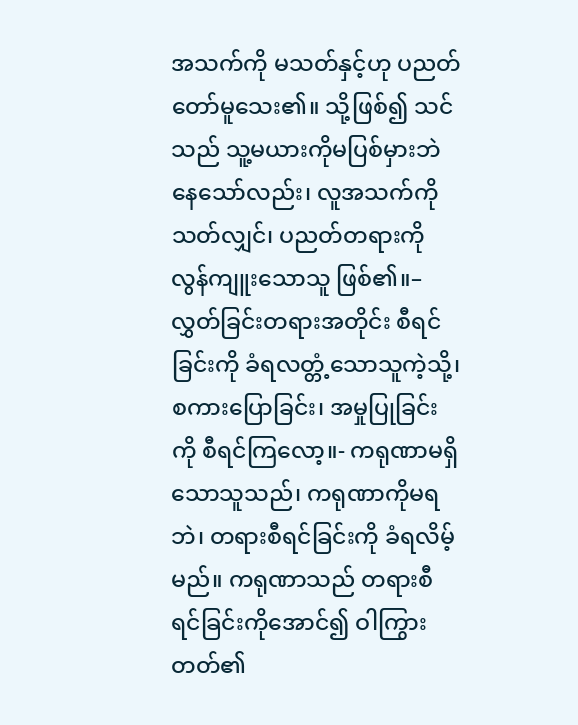အသက်ကို မသတ်နှင့်ဟု ပညတ်တော်မူသေး၏။ သို့ဖြစ်၍ သင်သည် သူ့မယားကိုမပြစ်မှားဘဲနေသော်လည်း၊ လူအသက်ကို သတ်လျှင်၊ ပညတ်တရားကို လွန်ကျူးသောသူ ဖြစ်၏။–
လွှတ်ခြင်းတရားအတိုင်း စီရင်ခြင်းကို ခံရလတ္တံ့သောသူကဲ့သို့၊ စကားပြောခြင်း၊ အမှုပြုခြင်းကို စီရင်ကြလော့။- ကရုဏာမရှိသောသူသည်၊ ကရုဏာကိုမရဘဲ၊ တရားစီရင်ခြင်းကို ခံရလိမ့်မည်။ ကရုဏာသည် တရားစီရင်ခြင်းကိုအောင်၍ ဝါကြွားတတ်၏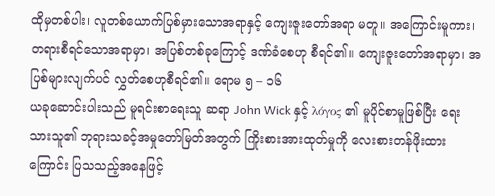ထိုမှတစ်ပါး၊ လူတစ်ယောက်ပြစ်မှားသောအရာနှင့် ကျေးဇူးတော်အရာ မတူ။ အကြောင်းမူကား၊ တရားစီရင်သောအရာမှာ၊ အပြစ်တစ်ခုကြောင့် ဒဏ်ခံစေဟု စီရင်၏။ ကျေးဇူးတော်အရာမှာ၊ အပြစ်များလျက်ပင် လွှတ်စေဟုစီရင်၏။ ရောမ ၅ – ၁၆
ယခုဆောင်းပါးသည် မူရင်းစာရေးသူ ဆရာ John Wick နှင့် λόγος ၏ မူပိုင်စာမူဖြစ်ပြီး ရေးသားသူ၏ ဘုရားသခင့်အမှုတော်မြတ်အတွက် ကြိုးစားအားထုတ်မှုကို လေးစားတန်ဖိုးထားကြောင်း ပြသသည့်အနေဖြင့်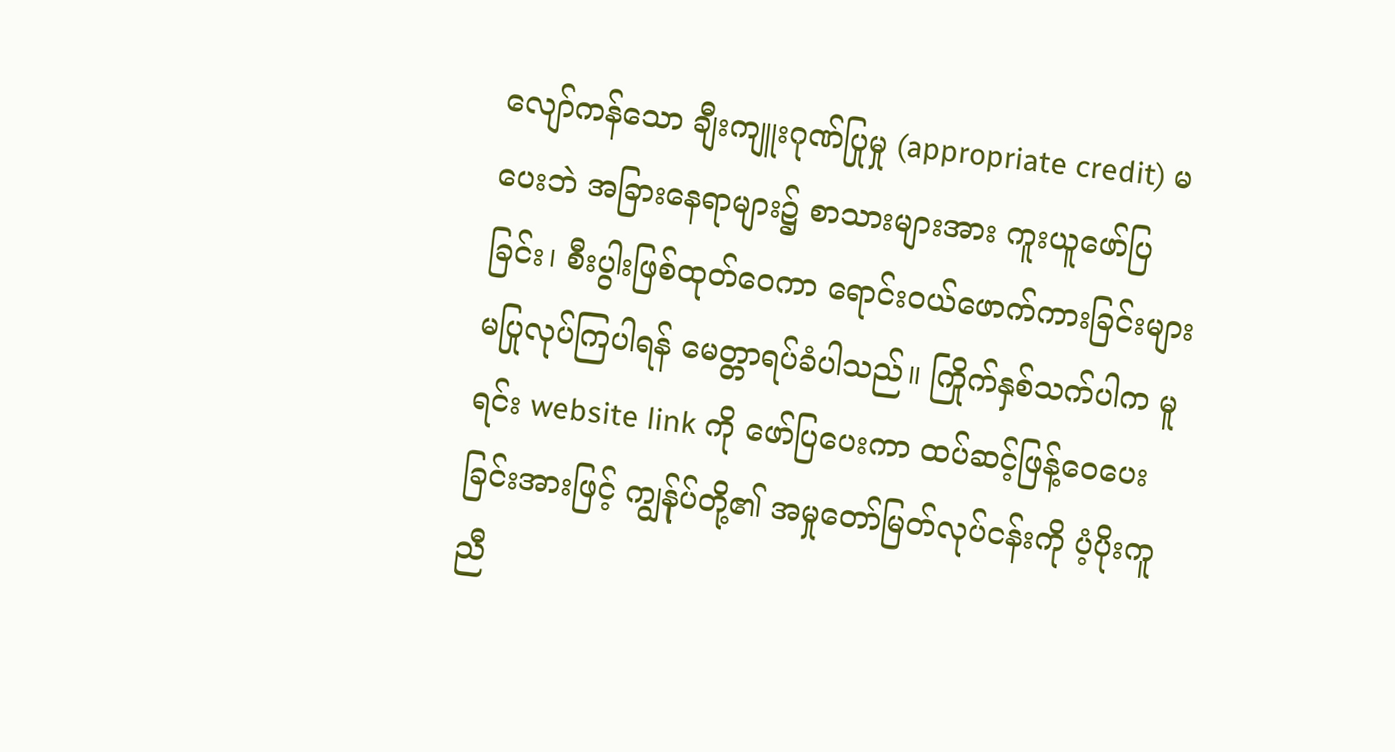လျော်ကန်သော ချီးကျူးဂုဏ်ပြုမှု (appropriate credit) မပေးဘဲ အခြားနေရာများ၌ စာသားများအား ကူးယူဖော်ပြခြင်း၊ စီးပွါးဖြစ်ထုတ်ဝေကာ ရောင်းဝယ်ဖောက်ကားခြင်းများ မပြုလုပ်ကြပါရန် မေတ္တာရပ်ခံပါသည်။ ကြိုက်နှစ်သက်ပါက မူရင်း website link ကို ဖော်ပြပေးကာ ထပ်ဆင့်ဖြန့်ဝေပေးခြင်းအားဖြင့် ကျွန်ုပ်တို့၏ အမှုတော်မြတ်လုပ်ငန်းကို ပံ့ပိုးကူညီ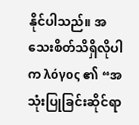နိုင်ပါသည်။ အသေးစိတ်သိရှိလိုပါက λόγος ၏ “အသုံးပြုခြင်းဆိုင်ရာ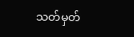သတ်မှတ်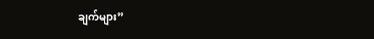ချက်များ”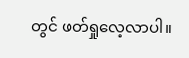တွင် ဖတ်ရှုလေ့လာပါ။